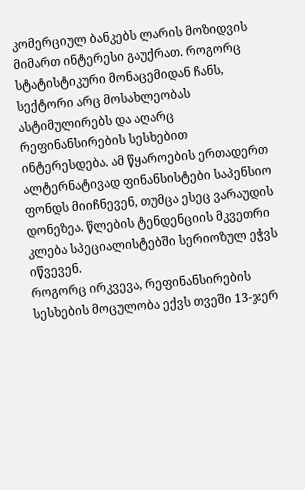კომერციულ ბანკებს ლარის მოზიდვის მიმართ ინტერესი გაუქრათ. როგორც სტატისტიკური მონაცემიდან ჩანს, სექტორი არც მოსახლეობას ასტიმულირებს და აღარც რეფინანსირების სესხებით ინტერესდება. ამ წყაროების ერთადერთ ალტერნატივად ფინანსისტები საპენსიო ფონდს მიიჩნევენ, თუმცა ესეც ვარაუდის დონეზეა. წლების ტენდენციის მკვეთრი კლება სპეციალისტებში სერიოზულ ეჭვს იწვევენ.
როგორც ირკვევა, რეფინანსირების სესხების მოცულობა ექვს თვეში 13-ჯერ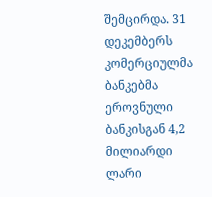შემცირდა. 31 დეკემბერს კომერციულმა ბანკებმა ეროვნული ბანკისგან 4,2 მილიარდი ლარი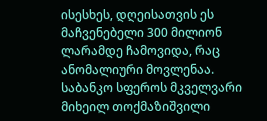ისესხეს, დღეისათვის ეს მაჩვენებელი 300 მილიონ ლარამდე ჩამოვიდა, რაც ანომალიური მოვლენაა.
საბანკო სფეროს მკველვარი მიხეილ თოქმაზიშვილი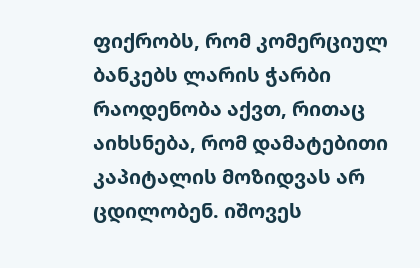ფიქრობს, რომ კომერციულ ბანკებს ლარის ჭარბი რაოდენობა აქვთ, რითაც აიხსნება, რომ დამატებითი კაპიტალის მოზიდვას არ ცდილობენ. იშოვეს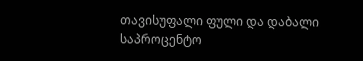თავისუფალი ფული და დაბალი საპროცენტო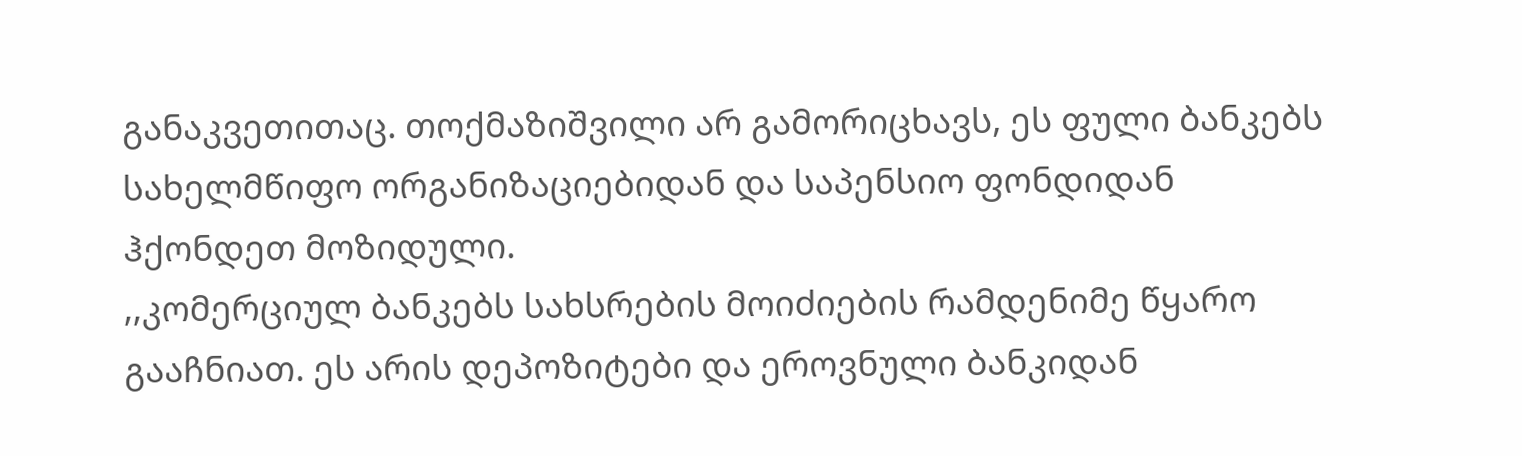განაკვეთითაც. თოქმაზიშვილი არ გამორიცხავს, ეს ფული ბანკებს სახელმწიფო ორგანიზაციებიდან და საპენსიო ფონდიდან ჰქონდეთ მოზიდული.
,,კომერციულ ბანკებს სახსრების მოიძიების რამდენიმე წყარო გააჩნიათ. ეს არის დეპოზიტები და ეროვნული ბანკიდან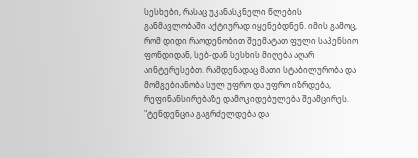სესხები, რასაც უკანასკნელი წლების განმავლობაში აქტიურად იყენებდნენ. იმის გამოც, რომ დიდი რაოდენობით შეემატათ ფული საპენსიო ფონდიდან, სებ-დან სესხის მიღება აღარ აინტერესებთ. რამდენადაც მათი სტაბილურობა და მომგებიანობა სულ უფრო და უფრო იზრდება, რეფინანსირებაზე დამოკიდებულება შეამცირეს.
"ტენდენცია გაგრძელდება და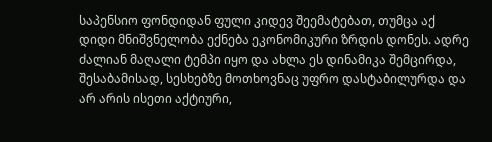საპენსიო ფონდიდან ფული კიდევ შეემატებათ, თუმცა აქ დიდი მნიშვნელობა ექნება ეკონომიკური ზრდის დონეს. ადრე ძალიან მაღალი ტემპი იყო და ახლა ეს დინამიკა შემცირდა, შესაბამისად, სესხებზე მოთხოვნაც უფრო დასტაბილურდა და არ არის ისეთი აქტიური,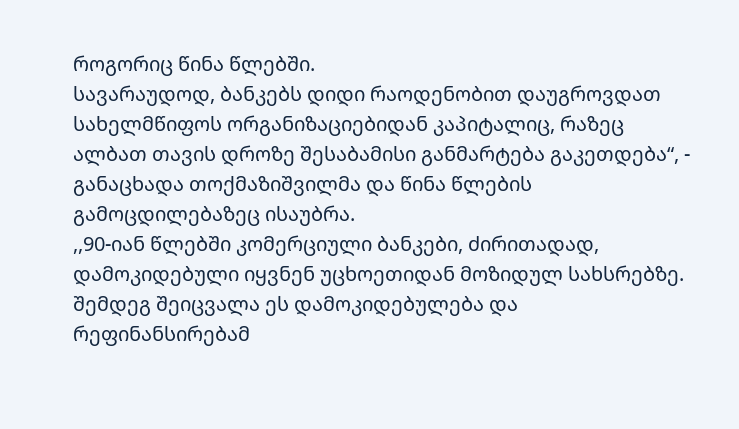როგორიც წინა წლებში.
სავარაუდოდ, ბანკებს დიდი რაოდენობით დაუგროვდათ სახელმწიფოს ორგანიზაციებიდან კაპიტალიც, რაზეც ალბათ თავის დროზე შესაბამისი განმარტება გაკეთდება“, - განაცხადა თოქმაზიშვილმა და წინა წლების გამოცდილებაზეც ისაუბრა.
,,90-იან წლებში კომერციული ბანკები, ძირითადად, დამოკიდებული იყვნენ უცხოეთიდან მოზიდულ სახსრებზე. შემდეგ შეიცვალა ეს დამოკიდებულება და რეფინანსირებამ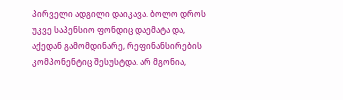პირველი ადგილი დაიკავა. ბოლო დროს უკვე საპენსიო ფონდიც დაემატა და, აქედან გამომდინარე, რეფინანსირების კომპონენტიც შესუსტდა. არ მგონია,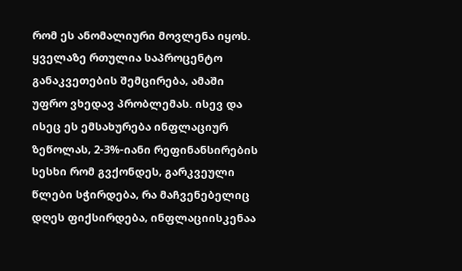რომ ეს ანომალიური მოვლენა იყოს. ყველაზე რთულია საპროცენტო განაკვეთების შემცირება, ამაში უფრო ვხედავ პრობლემას. ისევ და ისეც ეს ემსახურება ინფლაციურ ზეწოლას, 2-3%-იანი რეფინანსირების სესხი რომ გვქონდეს, გარკვეული წლები სჭირდება, რა მაჩვენებელიც დღეს ფიქსირდება, ინფლაციისკენაა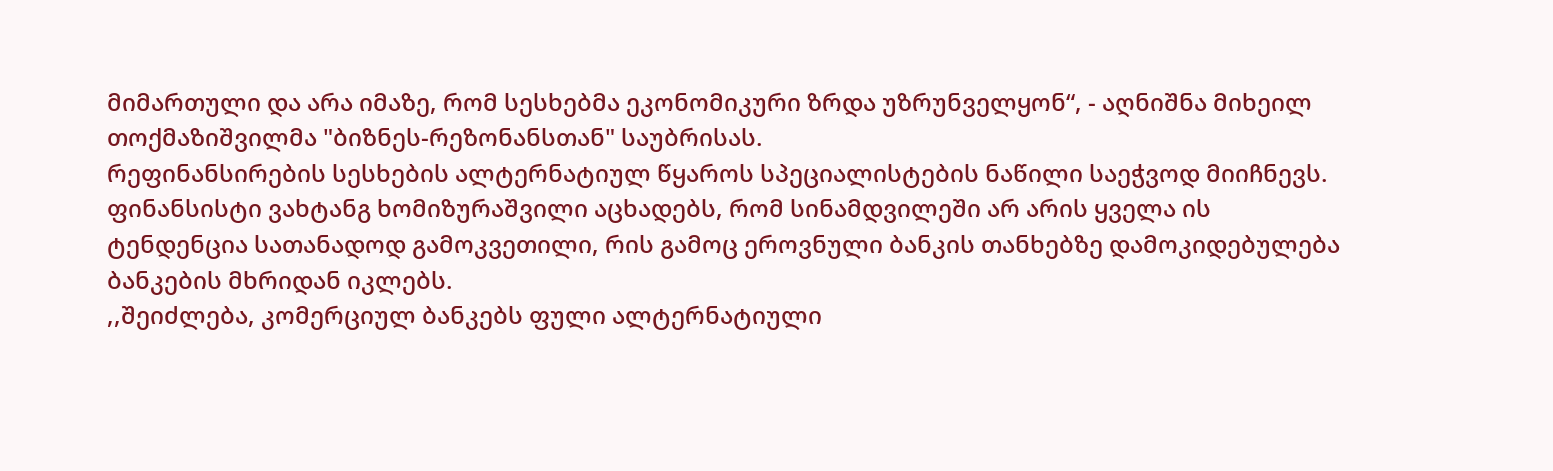მიმართული და არა იმაზე, რომ სესხებმა ეკონომიკური ზრდა უზრუნველყონ“, - აღნიშნა მიხეილ თოქმაზიშვილმა "ბიზნეს-რეზონანსთან" საუბრისას.
რეფინანსირების სესხების ალტერნატიულ წყაროს სპეციალისტების ნაწილი საეჭვოდ მიიჩნევს. ფინანსისტი ვახტანგ ხომიზურაშვილი აცხადებს, რომ სინამდვილეში არ არის ყველა ის ტენდენცია სათანადოდ გამოკვეთილი, რის გამოც ეროვნული ბანკის თანხებზე დამოკიდებულება ბანკების მხრიდან იკლებს.
,,შეიძლება, კომერციულ ბანკებს ფული ალტერნატიული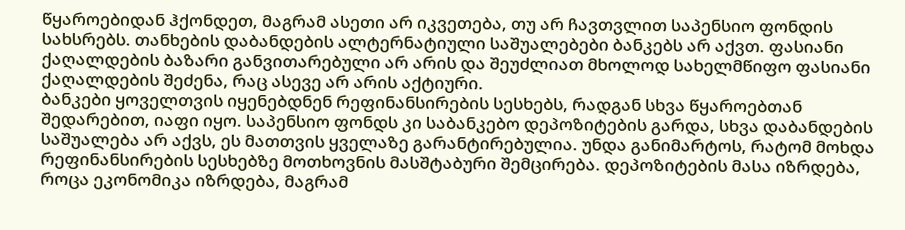წყაროებიდან ჰქონდეთ, მაგრამ ასეთი არ იკვეთება, თუ არ ჩავთვლით საპენსიო ფონდის სახსრებს. თანხების დაბანდების ალტერნატიული საშუალებები ბანკებს არ აქვთ. ფასიანი ქაღალდების ბაზარი განვითარებული არ არის და შეუძლიათ მხოლოდ სახელმწიფო ფასიანი ქაღალდების შეძენა, რაც ასევე არ არის აქტიური.
ბანკები ყოველთვის იყენებდნენ რეფინანსირების სესხებს, რადგან სხვა წყაროებთან შედარებით, იაფი იყო. საპენსიო ფონდს კი საბანკებო დეპოზიტების გარდა, სხვა დაბანდების საშუალება არ აქვს, ეს მათთვის ყველაზე გარანტირებულია. უნდა განიმარტოს, რატომ მოხდა რეფინანსირების სესხებზე მოთხოვნის მასშტაბური შემცირება. დეპოზიტების მასა იზრდება, როცა ეკონომიკა იზრდება, მაგრამ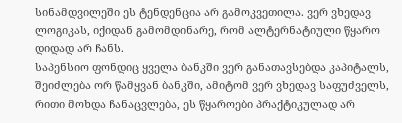სინამდვილეში ეს ტენდენცია არ გამოკვეთილა. ვერ ვხედავ ლოგიკას, იქიდან გამომდინარე, რომ ალტერნატიული წყარო დიდად არ ჩანს.
საპენსიო ფონდიც ყველა ბანკში ვერ განათავსებდა კაპიტალს, შეიძლება ორ წამყვან ბანკში, ამიტომ ვერ ვხედავ საფუძველს, რითი მოხდა ჩანაცვლება, ეს წყაროები პრაქტიკულად არ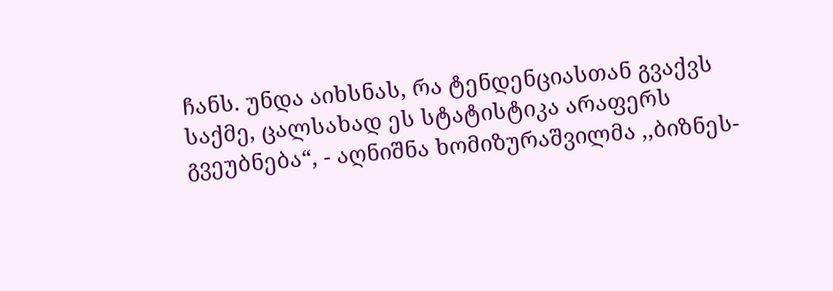ჩანს. უნდა აიხსნას, რა ტენდენციასთან გვაქვს საქმე, ცალსახად ეს სტატისტიკა არაფერს გვეუბნება“, - აღნიშნა ხომიზურაშვილმა ,,ბიზნეს-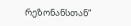რეზონანსთან“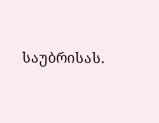საუბრისას.